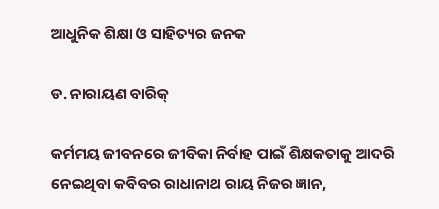ଆଧୁନିକ ଶିକ୍ଷା ଓ ସାହିତ୍ୟର ଜନକ

ଡ. ନାରାୟଣ ବାରିକ୍‌

କର୍ମମୟ ଜୀବନରେ ଜୀବିକା ନିର୍ବାହ ପାଇଁ ଶିକ୍ଷକତାକୁ ଆଦରି ନେଇଥିବା କବିବର ରାଧାନାଥ ରାୟ ନିଜର ଜ୍ଞାନ,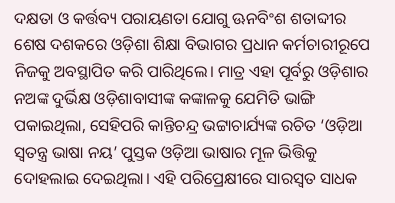ଦକ୍ଷତା ଓ କର୍ତ୍ତବ୍ୟ ପରାୟଣତା ଯୋଗୁ ଊନବିଂଶ ଶତାବ୍ଦୀର ଶେଷ ଦଶକରେ ଓଡ଼ିଶା ଶିକ୍ଷା ବିଭାଗର ପ୍ରଧାନ କର୍ମଚାରୀରୂପେ ନିଜକୁ ଅବସ୍ଥାପିତ କରି ପାରିଥିଲେ। ମାତ୍ର ଏହା ପୂର୍ବରୁ ଓଡ଼ିଶାର ନଅଙ୍କ ଦୁର୍ଭିକ୍ଷ ଓଡ଼ିଶାବାସୀଙ୍କ କଙ୍କାଳକୁ ଯେମିତି ଭାଙ୍ଗି ପକାଇଥିଲା, ସେହିପରି କାନ୍ତିଚନ୍ଦ୍ର ଭଟ୍ଟାଚାର୍ଯ୍ୟଙ୍କ ରଚିତ ‘ଓଡ଼ିଆ ସ୍ବତନ୍ତ୍ର ଭାଷା ନୟ’ ପୁସ୍ତକ ଓଡ଼ିଆ ଭାଷାର ମୂଳ ଭିତ୍ତିକୁ ଦୋହଲାଇ ଦେଇଥିଲା। ଏହି ପରିପ୍ରେକ୍ଷୀରେ ସାରସ୍ବତ ସାଧକ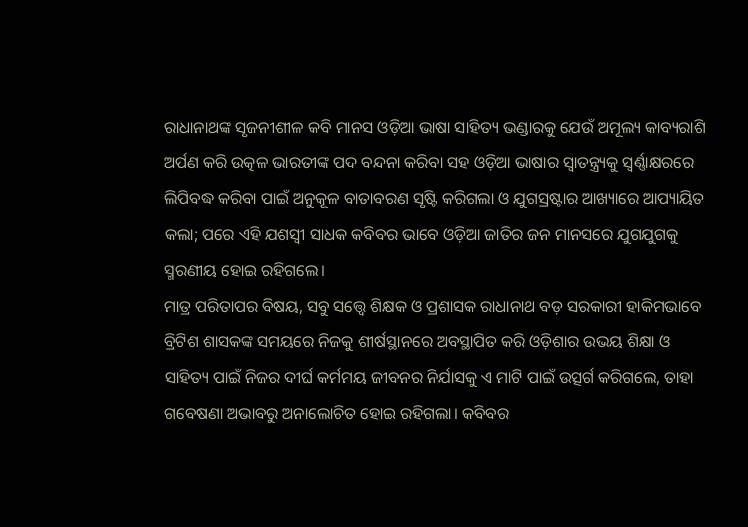ରାଧାନାଥଙ୍କ ସୃଜନୀଶୀଳ କବି ମାନସ ଓଡ଼ିଆ ଭାଷା ସାହିତ୍ୟ ଭଣ୍ଡାରକୁ ଯେଉଁ ଅମୂଲ୍ୟ କାବ୍ୟରାଶି ଅର୍ପଣ କରି ଉତ୍କଳ ଭାରତୀଙ୍କ ପଦ ବନ୍ଦନା କରିବା ସହ ଓଡ଼ିଆ ଭାଷାର ସ୍ବାତନ୍ତ୍ର୍ୟକୁ ସ୍ବର୍ଣ୍ଣାକ୍ଷରରେ ଲିପିବଦ୍ଧ କରିବା ପାଇଁ ଅନୁକୂଳ ବାତାବରଣ ସୃଷ୍ଟି କରିଗଲା ଓ ଯୁଗସ୍ରଷ୍ଟାର ଆଖ୍ୟାରେ ଆପ୍ୟାୟିତ କଲା; ପରେ ଏହି ଯଶସ୍ବୀ ସାଧକ କବିବର ଭାବେ ଓଡ଼ିଆ ଜାତିର ଜନ ମାନସରେ ଯୁଗଯୁଗକୁ ସ୍ମରଣୀୟ ହୋଇ ରହିଗଲେ।
ମାତ୍ର ପରିତାପର ବିଷୟ, ସବୁ ସତ୍ତ୍ୱେ ଶିକ୍ଷକ ଓ ପ୍ରଶାସକ ରାଧାନାଥ ବଡ଼ ସରକାରୀ ହାକିମଭାବେ ବ୍ରିଟିଶ ଶାସକଙ୍କ ସମୟରେ ନିଜକୁ ଶୀର୍ଷସ୍ଥାନରେ ଅବସ୍ଥାପିତ କରି ଓଡ଼ିଶାର ଉଭୟ ଶିକ୍ଷା ଓ ସାହିତ୍ୟ ପାଇଁ ନିଜର ଦୀର୍ଘ କର୍ମମୟ ଜୀବନର ନିର୍ଯାସକୁ ଏ ମାଟି ପାଇଁ ଉତ୍ସର୍ଗ କରିଗଲେ, ତାହା ଗବେଷଣା ଅଭାବରୁ ଅନାଲୋଚିତ ହୋଇ ରହିଗଲା। କବିବର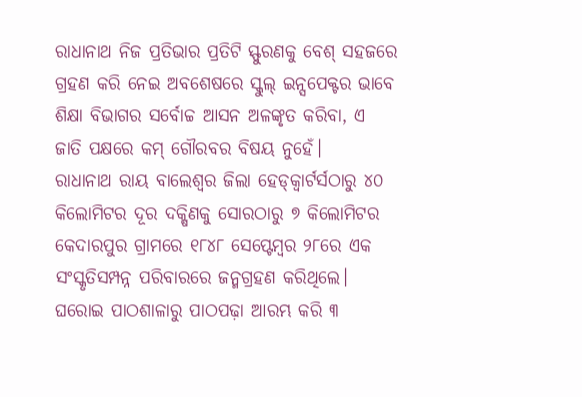ରାଧାନାଥ ନିଜ ପ୍ରତିଭାର ପ୍ରତିଟି ସ୍ଫୁରଣକୁ ବେଶ୍‌ ସହଜରେ ଗ୍ରହଣ କରି ନେଇ ଅବଶେଷରେ ସ୍କୁଲ୍‌ ଇନ୍ସପେକ୍ଟର ଭାବେ ଶିକ୍ଷା ବିଭାଗର ସର୍ବୋଚ୍ଚ ଆସନ ଅଳଙ୍କୃତ କରିବା, ଏ ଜାତି ପକ୍ଷରେ କମ୍‌ ଗୌରବର ବିଷୟ ନୁହେଁ।
ରାଧାନାଥ ରାୟ ବାଲେଶ୍ୱର ଜିଲା ହେଡ୍‌କ୍ୱାର୍ଟର୍ସଠାରୁ ୪୦ କିଲୋମିଟର ଦୂର ଦକ୍ଷିଣକୁ ସୋରଠାରୁ ୭ କିଲୋମିଟର କେଦାରପୁର ଗ୍ରାମରେ ୧୮୪୮ ସେପ୍ଟେମ୍ବର ୨୮ରେ ଏକ ସଂସ୍କୃତିସମ୍ପନ୍ନ ପରିବାରରେ ଜନ୍ମଗ୍ରହଣ କରିଥିଲେ। ଘରୋଇ ପାଠଶାଳାରୁ ପାଠପଢ଼ା ଆରମ୍ଭ କରି ୩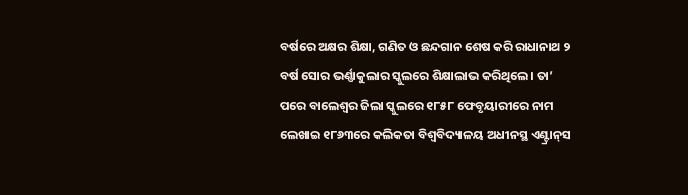ବର୍ଷରେ ଅକ୍ଷର ଶିକ୍ଷା, ଗଣିତ ଓ ଛନ୍ଦଗାନ ଶେଷ କରି ରାଧାନାଥ ୨ ବର୍ଷ ସୋର ଭର୍ଣ୍ଣାକୁଲାର ସ୍କୁଲରେ ଶିକ୍ଷାଲାଭ କରିଥିଲେ। ତା’ ପରେ ବାଲେଶ୍ୱର ଜିଲା ସ୍କୁଲରେ ୧୮୫୮ ଫେବୃୟାରୀରେ ନାମ ଲେଖାଇ ୧୮୬୩ରେ କଲିକତା ବିଶ୍ୱବିଦ୍ୟାଳୟ ଅଧୀନସ୍ଥ ଏଣ୍ଟ୍ରାନ୍‌ସ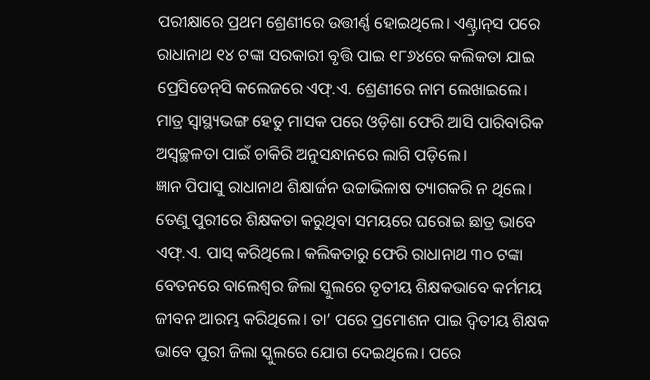ପରୀକ୍ଷାରେ ପ୍ରଥମ ଶ୍ରେଣୀରେ ଉତ୍ତୀର୍ଣ୍ଣ ହୋଇଥିଲେ। ଏଣ୍ଟ୍ରାନ୍‌ସ ପରେ ରାଧାନାଥ ୧୪ ଟଙ୍କା ସରକାରୀ ବୃତ୍ତି ପାଇ ୧୮୬୪ରେ କଲିକତା ଯାଇ ପ୍ରେସିଡେନ୍‌ସି କଲେଜରେ ଏଫ୍‌.ଏ. ଶ୍ରେଣୀରେ ନାମ ଲେଖାଇଲେ। ମାତ୍ର ସ୍ବାସ୍ଥ୍ୟଭଙ୍ଗ ହେତୁ ମାସକ ପରେ ଓଡ଼ିଶା ଫେରି ଆସି ପାରିବାରିକ ଅସ୍ବଚ୍ଛଳତା ପାଇଁ ଚାକିରି ଅନୁସନ୍ଧାନରେ ଲାଗି ପଡ଼ିଲେ।
ଜ୍ଞାନ ପିପାସୁ ରାଧାନାଥ ଶିକ୍ଷାର୍ଜନ ଉଚ୍ଚାଭିଳାଷ ତ୍ୟାଗକରି ନ ଥିଲେ। ତେଣୁ ପୁରୀରେ ଶିକ୍ଷକତା କରୁଥିବା ସମୟରେ ଘରୋଇ ଛାତ୍ର ଭାବେ ଏଫ୍‌.ଏ. ପାସ୍‌ କରିଥିଲେ। କଲିକତାରୁ ଫେରି ରାଧାନାଥ ୩୦ ଟଙ୍କା ବେତନରେ ବାଲେଶ୍ୱର ଜିଲା ସ୍କୁଲରେ ତୃତୀୟ ଶିକ୍ଷକଭାବେ କର୍ମମୟ ଜୀବନ ଆରମ୍ଭ କରିଥିଲେ। ତା’ ପରେ ପ୍ରମୋଶନ ପାଇ ଦ୍ୱିତୀୟ ଶିକ୍ଷକ ଭାବେ ପୁରୀ ଜିଲା ସ୍କୁଲରେ ଯୋଗ ଦେଇଥିଲେ। ପରେ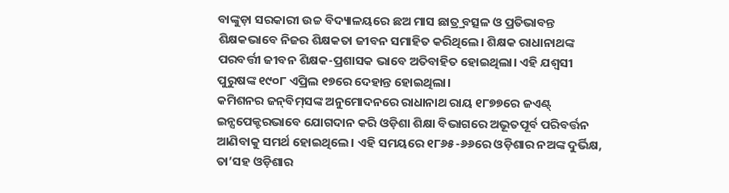ବାଙ୍କୁଡ଼ା ସରକାରୀ ଉଚ୍ଚ ବିଦ୍ୟାଳୟରେ ଛଅ ମାସ ଛାତ୍ର୍ର ବତ୍ସଳ ଓ ପ୍ରତିଭାବନ୍ତ ଶିକ୍ଷକଭାବେ ନିଜର ଶିକ୍ଷକତା ଜୀବନ ସମାହିତ କରିଥିଲେ। ଶିକ୍ଷକ ରାଧାନାଥଙ୍କ ପରବର୍ତ୍ତୀ ଜୀବନ ଶିକ୍ଷକ-ପ୍ରଶାସକ ଭାବେ ଅତିବାହିତ ହୋଇଥିଲା। ଏହି ଯଶ୍ୱସୀ ପୁରୁଷଙ୍କ ୧୯୦୮ ଏପ୍ରିଲ ୧୭ରେ ଦେହାନ୍ତ ହୋଇଥିଲା।
କମିଶନର ଜନ୍‌ବିମ୍‌ସଙ୍କ ଅନୁମୋଦନରେ ରାଧାନାଥ ରାୟ ୧୮୭୭ରେ ଜଏଣ୍ଟ୍‌ ଇନ୍ସପେକ୍ଟରଭାବେ ଯୋଗଦାନ କରି ଓଡ଼ିଶା ଶିକ୍ଷା ବିଭାଗରେ ଅଭୂତପୂର୍ବ ପରିବର୍ତ୍ତନ ଆଣିବାକୁ ସମର୍ଥ ହୋଇଥିଲେ। ଏହି ସମୟରେ ୧୮୬୫-୬୬ରେ ଓଡ଼ିଶାର ନଅଙ୍କ ଦୁର୍ଭିକ୍ଷ, ତା’ସହ ଓଡ଼ିଶାର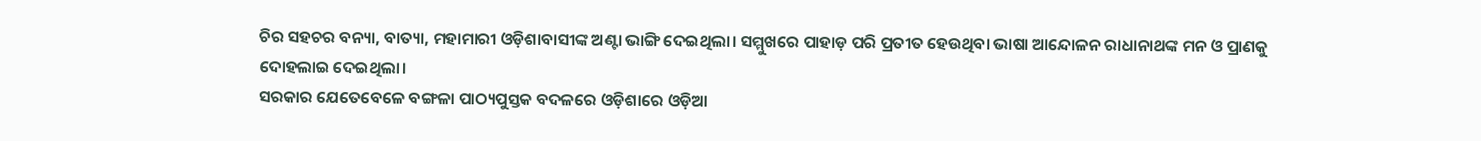ଚିର ସହଚର ବନ୍ୟା, ବାତ୍ୟା, ମହାମାରୀ ଓଡ଼ିଶାବାସୀଙ୍କ ଅଣ୍ଟା ଭାଙ୍ଗି ଦେଇଥିଲା। ସମ୍ମୁଖରେ ପାହାଡ଼ ପରି ପ୍ରତୀତ ହେଉଥିବା ଭାଷା ଆନ୍ଦୋଳନ ରାଧାନାଥଙ୍କ ମନ ଓ ପ୍ରାଣକୁ ଦୋହଲାଇ ଦେଇଥିଲା।
ସରକାର ଯେତେବେଳେ ବଙ୍ଗଳା ପାଠ୍ୟପୁସ୍ତକ ବଦଳରେ ଓଡ଼ିଶାରେ ଓଡ଼ିଆ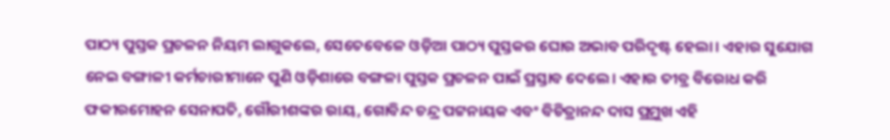ପାଠ୍ୟ ପୁସ୍ତକ ପ୍ରଚଳନ ନିୟମ ଲାଗୁକଲେ, ସେତେବେଳେ ଓଡ଼ିଆ ପାଠ୍ୟ ପୁସ୍ତକର ଘୋର ଅଭାବ ପରିଦୃଷ୍ଟ ହେଲା। ଏହାର ସୁଯୋଗ ନେଇ ବଙ୍ଗାଳୀ କର୍ମଚାରୀମାନେ ପୁଣି ଓଡ଼ିଶାରେ ବଙ୍ଗଳା ପୁସ୍ତକ ପ୍ରଚଳନ ପାଇଁ ପ୍ରସ୍ତାବ ଦେଲେ। ଏହାର ତୀବ୍ର ବିରୋଧ କରି ଫକୀରମୋହନ ସେନାପତି, ଗୌରୀଶଙ୍କର ରାୟ, ଗୋବିନ୍ଦ ଚନ୍ଦ୍ର ପଟ୍ଟନାୟକ ଏବଂ ବିଚିତ୍ରାନନ୍ଦ ଦାସ ପ୍ର୍ରମୁଖ ଏହି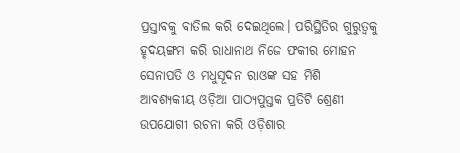ପ୍ରସ୍ତାବକୁ ବାତିଲ କରି ଦେଇଥିଲେ। ପରିସ୍ଥିତିର ଗୁରୁତ୍ୱକୁ ହୃଦୟଙ୍ଗମ କରି ରାଧାନାଥ ନିଜେ ଫକୀର ମୋହନ ସେନାପତି ଓ ମଧୁସୂଦନ ରାଓଙ୍କ ସହ ମିଶି ଆବଶ୍ୟକୀୟ ଓଡ଼ିଆ ପାଠ୍ୟପୁସ୍ତକ ପ୍ରତିଟି ଶ୍ରେଣୀ ଉପଯୋଗୀ ରଚନା କରି ଓଡ଼ିଶାର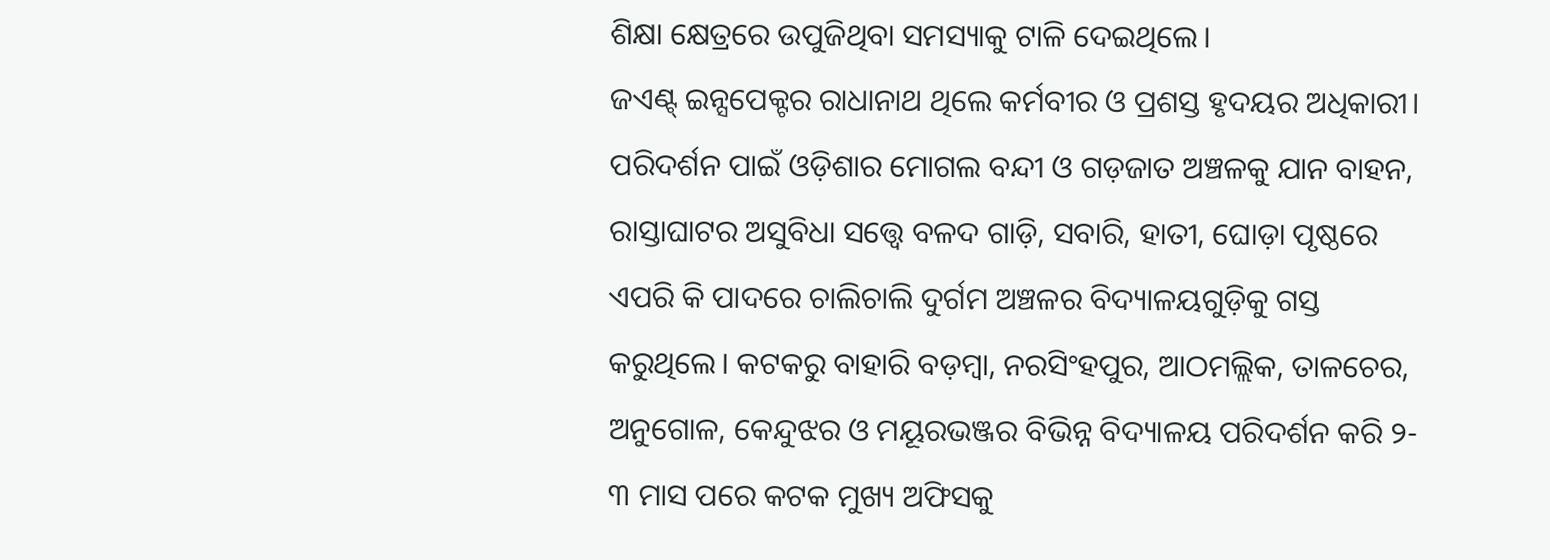ଶିକ୍ଷା କ୍ଷେତ୍ରରେ ଉପୁଜିଥିବା ସମସ୍ୟାକୁ ଟାଳି ଦେଇଥିଲେ।
ଜଏଣ୍ଟ୍‌ ଇନ୍ସପେକ୍ଟର ରାଧାନାଥ ଥିଲେ କର୍ମବୀର ଓ ପ୍ରଶସ୍ତ ହୃଦୟର ଅଧିକାରୀ। ପରିଦର୍ଶନ ପାଇଁ ଓଡ଼ିଶାର ମୋଗଲ ବନ୍ଦୀ ଓ ଗଡ଼ଜାତ ଅଞ୍ଚଳକୁ ଯାନ ବାହନ, ରାସ୍ତାଘାଟର ଅସୁବିଧା ସତ୍ତ୍ୱେ ବଳଦ ଗାଡ଼ି, ସବାରି, ହାତୀ, ଘୋଡ଼ା ପୃଷ୍ଠରେ ଏପରି କି ପାଦରେ ଚାଲିଚାଲି ଦୁର୍ଗମ ଅଞ୍ଚଳର ବିଦ୍ୟାଳୟଗୁଡ଼ିକୁ ଗସ୍ତ କରୁଥିଲେ। କଟକରୁ ବାହାରି ବଡ଼ମ୍ବା, ନରସିଂହପୁର, ଆଠମଲ୍ଲିକ, ତାଳଚେର, ଅନୁଗୋଳ, କେନ୍ଦୁଝର ଓ ମୟୂରଭଞ୍ଜର ବିଭିନ୍ନ ବିଦ୍ୟାଳୟ ପରିଦର୍ଶନ କରି ୨- ୩ ମାସ ପରେ କଟକ ମୁଖ୍ୟ ଅଫିସକୁ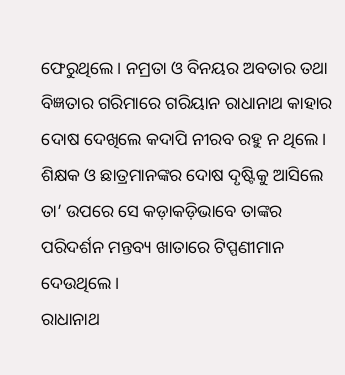ଫେରୁଥିଲେ। ନମ୍ରତା ଓ ବିନୟର ଅବତାର ତଥା ବିଜ୍ଞତାର ଗରିମାରେ ଗରିୟାନ ରାଧାନାଥ କାହାର ଦୋଷ ଦେଖିଲେ କଦାପି ନୀରବ ରହୁ ନ ଥିଲେ। ଶିକ୍ଷକ ଓ ଛାତ୍ରମାନଙ୍କର ଦୋଷ ଦୃଷ୍ଟିକୁ ଆସିଲେ ତା’ ଉପରେ ସେ କଡ଼ାକଡ଼ିଭାବେ ତାଙ୍କର ପରିଦର୍ଶନ ମନ୍ତବ୍ୟ ଖାତାରେ ଟିପ୍ପଣୀମାନ ଦେଉଥିଲେ।
ରାଧାନାଥ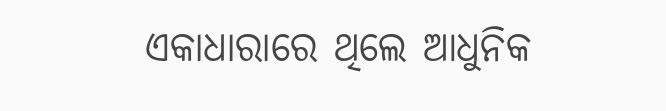ଏକାଧାରାରେ ଥିଲେ ଆଧୁନିକ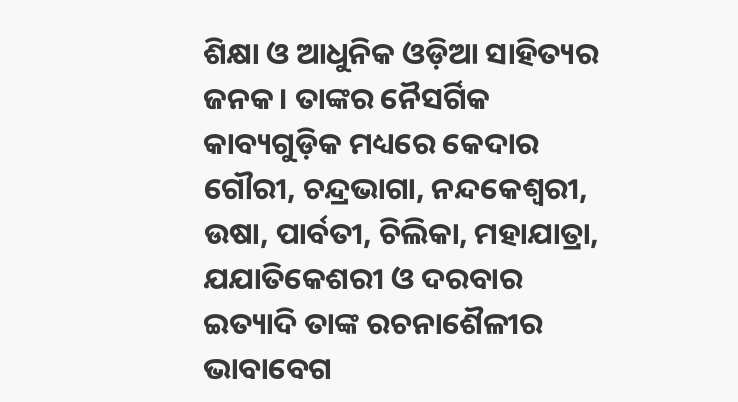ଶିକ୍ଷା ଓ ଆଧୁନିକ ଓଡ଼ିଆ ସାହିତ୍ୟର ଜନକ। ତାଙ୍କର ନୈସର୍ଗିକ କାବ୍ୟଗୁଡ଼ିକ ମଧ୍ୟରେ କେଦାର ଗୌରୀ, ଚନ୍ଦ୍ରଭାଗା, ନନ୍ଦକେଶ୍ୱରୀ, ଉଷା, ପାର୍ବତୀ, ଚିଲିକା, ମହାଯାତ୍ରା, ଯଯାତିକେଶରୀ ଓ ଦରବାର ଇତ୍ୟାଦି ତାଙ୍କ ରଚନାଶୈଳୀର ଭାବାବେଗ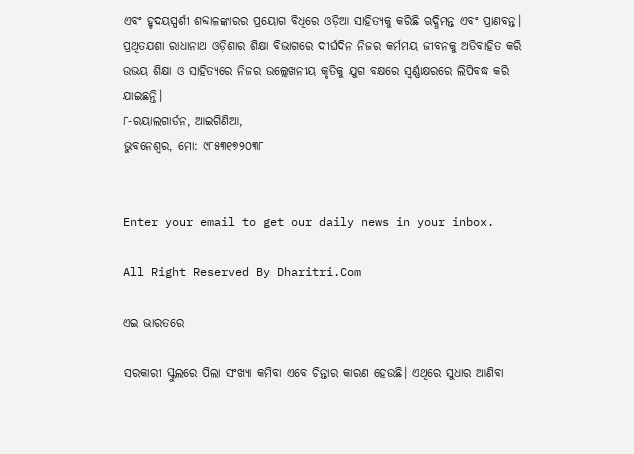ଏବଂ ହୃଦୟସ୍ପର୍ଶୀ ଶବ୍ଦାଳଙ୍କାରର ପ୍ରୟୋଗ ବିଧିରେ ଓଡ଼ିଆ ସାହିତ୍ୟକୁ କରିଛି ଋଦ୍ଧିମନ୍ତ ଏବଂ ପ୍ରାଣବନ୍ତ। ପ୍ରଥିତଯଶା ରାଧାନାଥ ଓଡ଼ିଶାର ଶିକ୍ଷା ବିଭାଗରେ ଦୀର୍ଘଦିନ ନିଜର କର୍ମମୟ ଜୀବନକୁ ଅତିବାହିତ କରି ଉଭୟ ଶିକ୍ଷା ଓ ସାହିତ୍ୟରେ ନିଜର ଉଲ୍ଲେଖନୀୟ କୃତିକୁ ଯୁଗ ବକ୍ଷରେ ସ୍ବର୍ଣ୍ଣାକ୍ଷରରେ ଲିପିବଦ୍ଧ କରି ଯାଇଛନ୍ତି।
୮-ରୟାଲଗାର୍ଡନ, ଆଇଗିଣିଆ,
ଭୁବନେଶ୍ୱର, ମୋ: ୯୮୫୩୧୭୨୦୩୮


Enter your email to get our daily news in your inbox.

All Right Reserved By Dharitri.Com

ଏଇ ଭାରତରେ

ସରକାରୀ ସ୍କୁଲରେ ପିଲା ସଂଖ୍ୟା କମିବା ଏବେ ଚିନ୍ତାର କାରଣ ହେଉଛି। ଏଥିରେ ସୁଧାର ଆଣିବା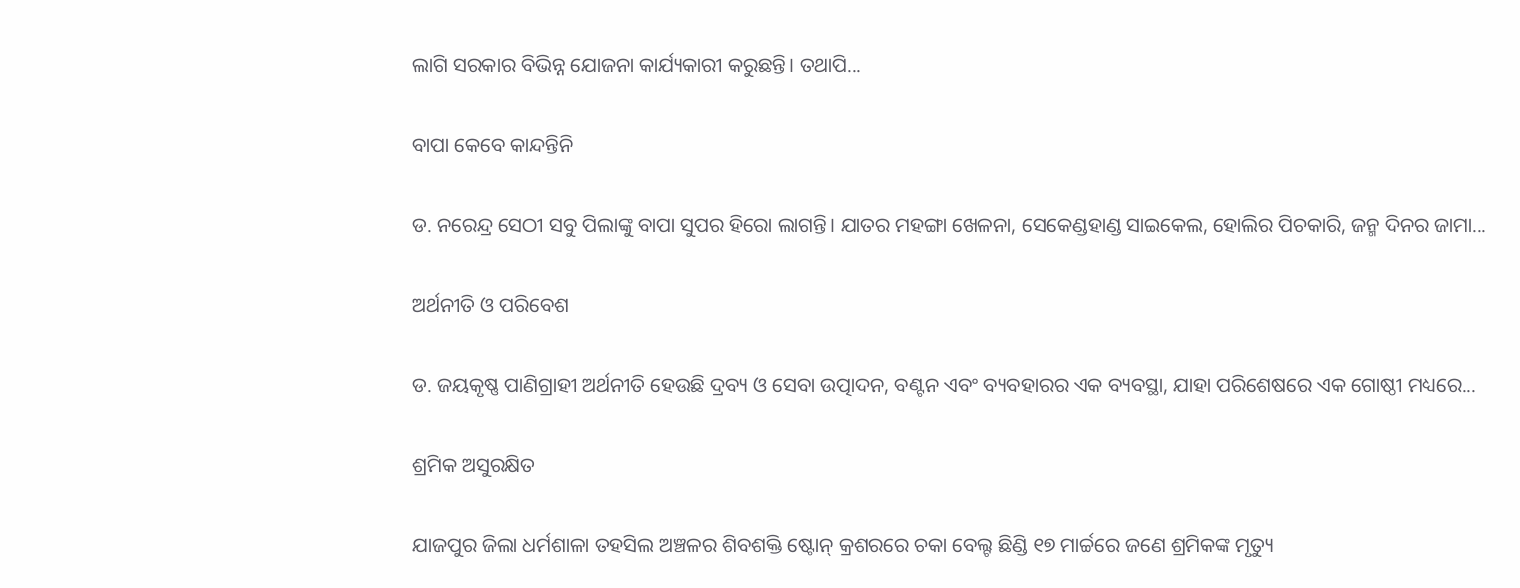ଲାଗି ସରକାର ବିଭିନ୍ନ ଯୋଜନା କାର୍ଯ୍ୟକାରୀ କରୁଛନ୍ତି। ତଥାପି...

ବାପା କେବେ କାନ୍ଦନ୍ତିନି

ଡ. ନରେନ୍ଦ୍ର ସେଠୀ ସବୁ ପିଲାଙ୍କୁ ବାପା ସୁପର ହିରୋ ଲାଗନ୍ତି। ଯାତର ମହଙ୍ଗା ଖେଳନା, ସେକେଣ୍ଡହାଣ୍ଡ ସାଇକେଲ, ହୋଲିର ପିଚକାରି, ଜନ୍ମ ଦିନର ଜାମା...

ଅର୍ଥନୀତି ଓ ପରିବେଶ

ଡ. ଜୟକୃଷ୍ଣ ପାଣିଗ୍ରାହୀ ଅର୍ଥନୀତି ହେଉଛି ଦ୍ରବ୍ୟ ଓ ସେବା ଉତ୍ପାଦନ, ବଣ୍ଟନ ଏବଂ ବ୍ୟବହାରର ଏକ ବ୍ୟବସ୍ଥା, ଯାହା ପରିଶେଷରେ ଏକ ଗୋଷ୍ଠୀ ମଧ୍ୟରେ...

ଶ୍ରମିକ ଅସୁରକ୍ଷିତ

ଯାଜପୁର ଜିଲା ଧର୍ମଶାଳା ତହସିଲ ଅଞ୍ଚଳର ଶିବଶକ୍ତି ଷ୍ଟୋନ୍‌ କ୍ରଶରରେ ଚକା ବେଲ୍ଟ ଛିଣ୍ଡି ୧୭ ମାର୍ଚ୍ଚରେ ଜଣେ ଶ୍ରମିକଙ୍କ ମୃତ୍ୟୁ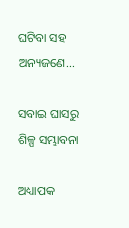ଘଟିବା ସହ ଅନ୍ୟଜଣେ...

ସବାଇ ଘାସରୁ ଶିଳ୍ପ ସମ୍ଭାବନା

ଅଧ୍ୟାପକ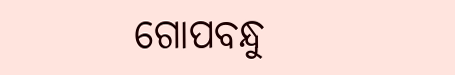ଗୋପବନ୍ଧୁ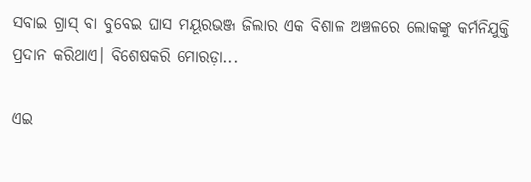ସବାଇ ଗ୍ରାସ୍‌ ବା ବୁବେଇ ଘାସ ମୟୂରଭଞ୍ଜ ଜିଲାର ଏକ ବିଶାଳ ଅଞ୍ଚଳରେ ଲୋକଙ୍କୁ କର୍ମନିଯୁକ୍ତି ପ୍ରଦାନ କରିଥାଏ। ବିଶେଷକରି ମୋରଡ଼ା...

ଏଇ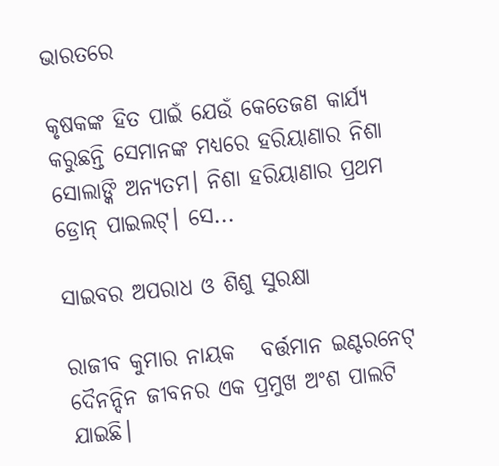ଭାରତରେ

କୃଷକଙ୍କ ହିତ ପାଇଁ ଯେଉଁ କେତେଜଣ କାର୍ଯ୍ୟ କରୁଛନ୍ତି ସେମାନଙ୍କ ମଧ୍ୟରେ ହରିୟାଣାର ନିଶା ସୋଲାଙ୍କି ଅନ୍ୟତମ। ନିଶା ହରିୟାଣାର ପ୍ରଥମ ଡ୍ରୋନ୍‌ ପାଇଲଟ୍‌। ସେ...

ସାଇବର ଅପରାଧ ଓ ଶିଶୁ ସୁରକ୍ଷା

ରାଜୀବ କୁମାର ନାୟକ   ବର୍ତ୍ତମାନ ଇଣ୍ଟରନେଟ୍‌ ଦୈନନ୍ଦିନ ଜୀବନର ଏକ ପ୍ରମୁଖ ଅଂଶ ପାଲଟି ଯାଇଛି।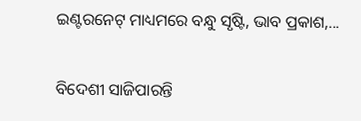ଇଣ୍ଟରନେଟ୍‌ ମାଧ୍ୟମରେ ବନ୍ଧୁ ସୃଷ୍ଟି, ଭାବ ପ୍ରକାଶ,...

ବିଦେଶୀ ସାଜିପାରନ୍ତି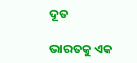ଦୂତ

ଭାରତକୁ ଏକ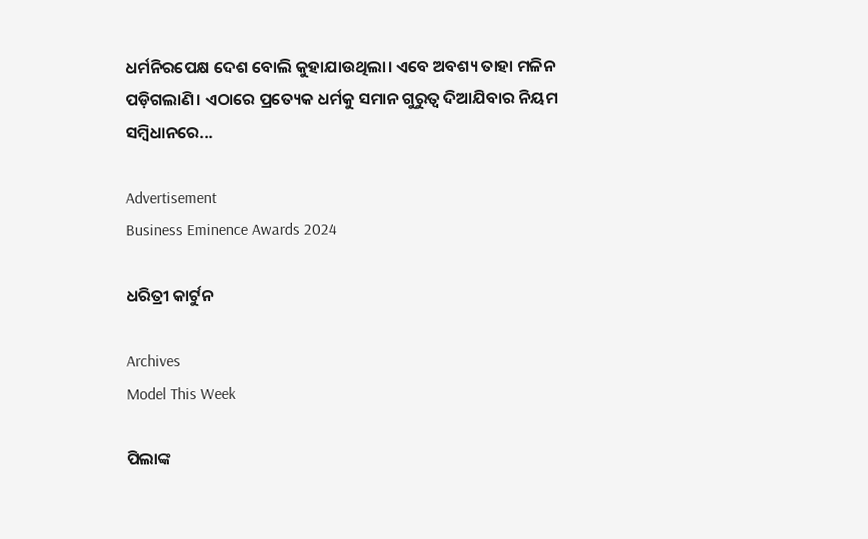ଧର୍ମନିରପେକ୍ଷ ଦେଶ ବୋଲି କୁହାଯାଉଥିଲା। ଏବେ ଅବଶ୍ୟ ତାହା ମଳିନ ପଡ଼ିଗଲାଣି। ଏଠାରେ ପ୍ରତ୍ୟେକ ଧର୍ମକୁ ସମାନ ଗୁରୁତ୍ୱ ଦିଆଯିବାର ନିୟମ ସମ୍ବିଧାନରେ...

Advertisement
Business Eminence Awards 2024

ଧରିତ୍ରୀ କାର୍ଟୁନ

Archives
Model This Week

ପିଲାଙ୍କ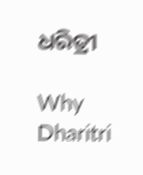ଧରିତ୍ରୀ

Why Dharitri